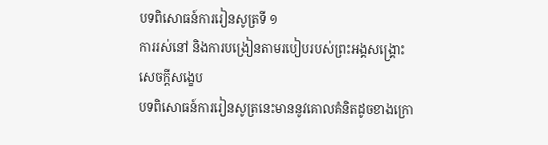បទពិសោធន៍ការរៀនសូត្រទី ១
ការរស់នៅ និងការបង្រៀនតាមរបៀបរបស់ព្រះអង្គសង្គ្រោះ
សេចក្តីសង្ខេប
បទពិសោធន៍ការរៀនសូត្រនេះមាននូវគោលគំនិតដូចខាងក្រោ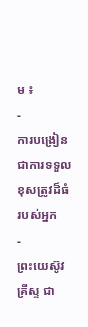ម ៖
-
ការបង្រៀន ជាការទទួលខុសត្រូវដ៏ធំរបស់អ្នក
-
ព្រះយេស៊ូវគ្រីស្ទ ជា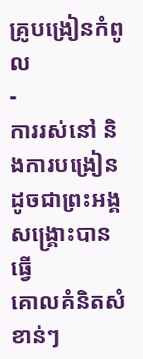គ្រូបង្រៀនកំពូល
-
ការរស់នៅ និងការបង្រៀនដូចជាព្រះអង្គសង្គ្រោះបានធ្វើ
គោលគំនិតសំខាន់ៗ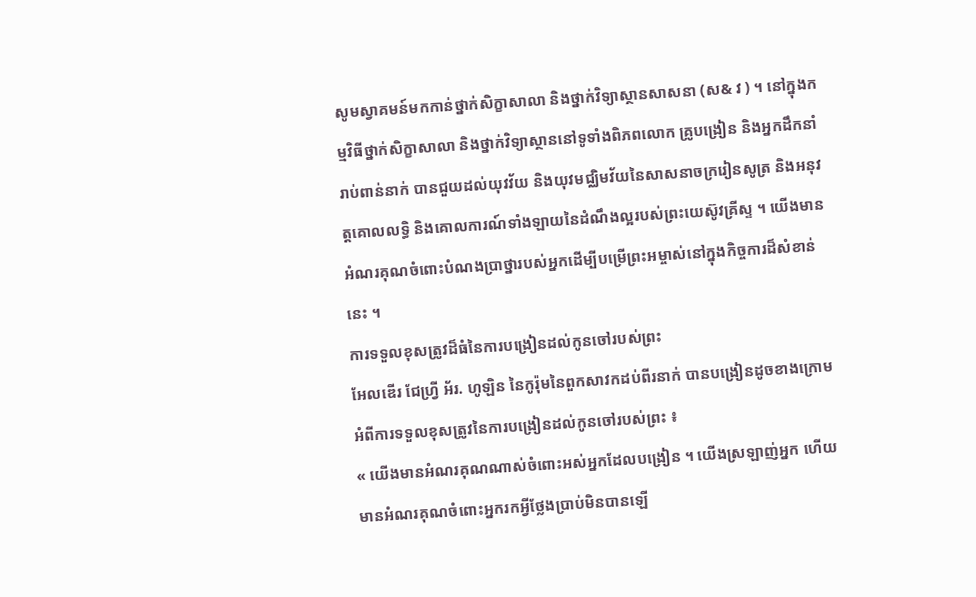សូមស្វាគមន៍មកកាន់ថ្នាក់សិក្ខាសាលា និងថ្នាក់វិទ្យាស្ថានសាសនា (ស& វ ) ។ នៅក្នុងកម្មវិធីថ្នាក់សិក្ខាសាលា និងថ្នាក់វិទ្យាស្ថាននៅទូទាំងពិភពលោក គ្រូបង្រៀន និងអ្នកដឹកនាំរាប់ពាន់នាក់ បានជួយដល់យុវវ័យ និងយុវមជ្ឈិមវ័យនៃសាសនាចក្ររៀនសូត្រ និងអនុវត្តគោលលទ្ធិ និងគោលការណ៍ទាំងឡាយនៃដំណឹងល្អរបស់ព្រះយេស៊ូវគ្រីស្ទ ។ យើងមានអំណរគុណចំពោះបំណងប្រាថ្នារបស់អ្នកដើម្បីបម្រើព្រះអម្ចាស់នៅក្នុងកិច្ចការដ៏សំខាន់នេះ ។
ការទទួលខុសត្រូវដ៏ធំនៃការបង្រៀនដល់កូនចៅរបស់ព្រះ
អែលឌើរ ជែហ្វ្រី អ័រ. ហូឡិន នៃកូរ៉ុមនៃពួកសាវកដប់ពីរនាក់ បានបង្រៀនដូចខាងក្រោមអំពីការទទួលខុសត្រូវនៃការបង្រៀនដល់កូនចៅរបស់ព្រះ ៖
« យើងមានអំណរគុណណាស់ចំពោះអស់អ្នកដែលបង្រៀន ។ យើងស្រឡាញ់អ្នក ហើយមានអំណរគុណចំពោះអ្នករកអ្វីថ្លែងប្រាប់មិនបានឡើ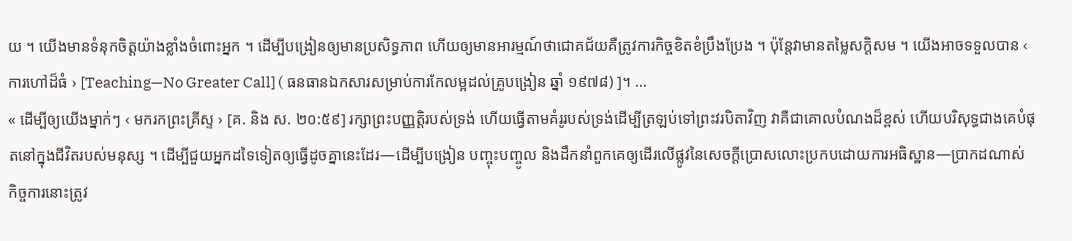យ ។ យើងមានទំនុកចិត្តយ៉ាងខ្លាំងចំពោះអ្នក ។ ដើម្បីបង្រៀនឲ្យមានប្រសិទ្ធភាព ហើយឲ្យមានអារម្មណ៍ថាជោគជ័យគឺត្រូវការកិច្ចខិតខំប្រឹងប្រែង ។ ប៉ុន្តែវាមានតម្លៃសក្ដិសម ។ យើងអាចទទួលបាន ‹ ការហៅដ៏ធំ › [Teaching—No Greater Call] ( ធនធានឯកសារសម្រាប់ការកែលម្អដល់គ្រូបង្រៀន ឆ្នាំ ១៩៧៨) ]។ …
« ដើម្បីឲ្យយើងម្នាក់ៗ ‹ មករកព្រះគ្រីស្ទ › [គ. និង ស. ២០:៥៩] រក្សាព្រះបញ្ញត្តិរបស់ទ្រង់ ហើយធ្វើតាមគំរូរបស់ទ្រង់ដើម្បីត្រឡប់ទៅព្រះវរបិតាវិញ វាគឺជាគោលបំណងដ៏ខ្ពស់ ហើយបរិសុទ្ធជាងគេបំផុតនៅក្នុងជីវិតរបស់មនុស្ស ។ ដើម្បីជួយអ្នកដទៃទៀតឲ្យធ្វើដូចគ្នានេះដែរ—ដើម្បីបង្រៀន បញ្ចុះបញ្ចូល និងដឹកនាំពួកគេឲ្យដើរលើផ្លូវនៃសេចក្ដីប្រោសលោះប្រកបដោយការអធិស្ឋាន—ប្រាកដណាស់ កិច្ចការនោះត្រូវ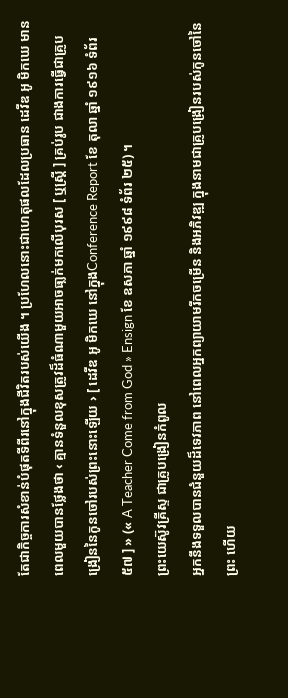តែជាកិច្ចការសំខាន់បំផុតទីពីរនៅក្នុងជីវិតរបស់យើង ។ ប្រហែលនោះជាហេតុផលដែលប្រធាន ដេវីឌ អូ មិកឃេ មានពេលមួយបានថ្លែងថា ‹ គ្មានទំនួលខុសត្រូវដ៏ធំណាមួយអាចធា្លក់មកលើបុរស [ ឬស្ត្រី ] គ្រប់រូប ជាងការធ្វើជាគ្រូបង្រៀននៃកូនចៅរបស់ព្រះនោះឡើយ › [ ដេវីឌ អូ មិកឃេ នៅក្នុងConference Report ខែ តុលា ឆ្នាំ ១៩១៦ ទំព័រ ៥៧ ] » (« A Teacher Come from God » Ensign ខែ ឧសភា ឆ្នាំ ១៩៩៨ ទំព័រ ២៥) ។
ព្រះយេស៊ូវគ្រីស្ទ ជាគ្រូបង្រៀនកំពូល
អ្នកនឹងទទួលបានជំនួយដ៏ទេវភាព នៅពេលអ្នកព្យាយាមរីកចម្រើន និងអភិវឌ្ឍ ក្នុងនាមជាគ្រូបង្រៀនរបស់កូនចៅនៃព្រះ ហើយ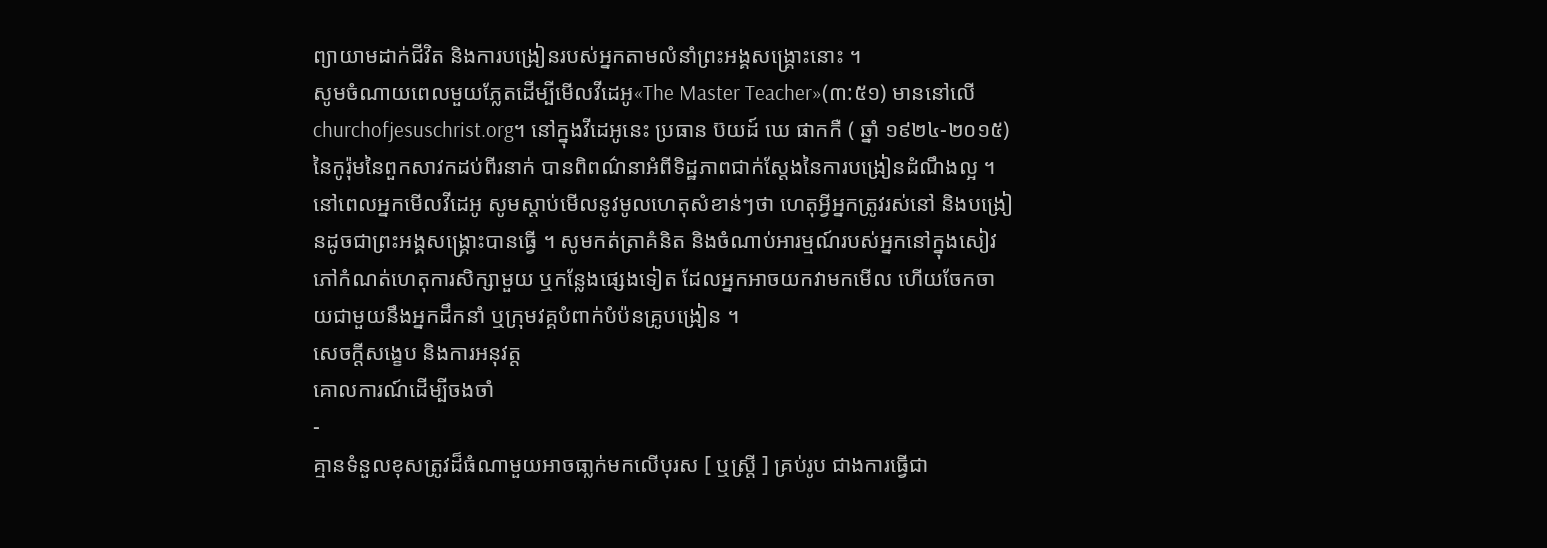ព្យាយាមដាក់ជីវិត និងការបង្រៀនរបស់អ្នកតាមលំនាំព្រះអង្គសង្គ្រោះនោះ ។
សូមចំណាយពេលមួយភ្លែតដើម្បីមើលវីដេអូ«The Master Teacher»(៣:៥១) មាននៅលើchurchofjesuschrist.org។ នៅក្នុងវីដេអូនេះ ប្រធាន ប៊យដ៍ ឃេ ផាកកឺ ( ឆ្នាំ ១៩២៤-២០១៥) នៃកូរ៉ុមនៃពួកសាវកដប់ពីរនាក់ បានពិពណ៌នាអំពីទិដ្ឋភាពជាក់ស្ដែងនៃការបង្រៀនដំណឹងល្អ ។
នៅពេលអ្នកមើលវីដេអូ សូមស្ដាប់មើលនូវមូលហេតុសំខាន់ៗថា ហេតុអ្វីអ្នកត្រូវរស់នៅ និងបង្រៀនដូចជាព្រះអង្គសង្គ្រោះបានធ្វើ ។ សូមកត់ត្រាគំនិត និងចំណាប់អារម្មណ៍របស់អ្នកនៅក្នុងសៀវភៅកំណត់ហេតុការសិក្សាមួយ ឬកន្លែងផ្សេងទៀត ដែលអ្នកអាចយកវាមកមើល ហើយចែកចាយជាមួយនឹងអ្នកដឹកនាំ ឬក្រុមវគ្គបំពាក់បំប៉នគ្រូបង្រៀន ។
សេចក្ដីសង្ខេប និងការអនុវត្ត
គោលការណ៍ដើម្បីចងចាំ
-
គ្មានទំនួលខុសត្រូវដ៏ធំណាមួយអាចធា្លក់មកលើបុរស [ ឬស្ត្រី ] គ្រប់រូប ជាងការធ្វើជា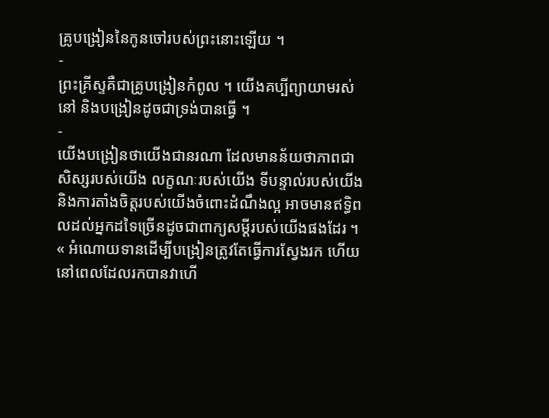គ្រូបង្រៀននៃកូនចៅរបស់ព្រះនោះឡើយ ។
-
ព្រះគ្រីស្ទគឺជាគ្រូបង្រៀនកំពូល ។ យើងគប្បីព្យាយាមរស់នៅ និងបង្រៀនដូចជាទ្រង់បានធ្វើ ។
-
យើងបង្រៀនថាយើងជានរណា ដែលមានន័យថាភាពជាសិស្សរបស់យើង លក្ខណៈរបស់យើង ទីបន្ទាល់របស់យើង និងការតាំងចិត្តរបស់យើងចំពោះដំណឹងល្អ អាចមានឥទ្ធិពលដល់អ្នកដទៃច្រើនដូចជាពាក្យសម្ដីរបស់យើងផងដែរ ។
« អំណោយទានដើម្បីបង្រៀនត្រូវតែធ្វើការស្វែងរក ហើយនៅពេលដែលរកបានវាហើ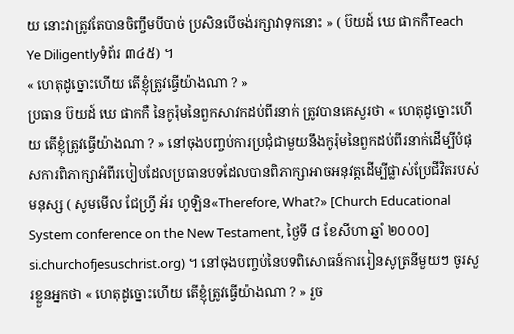យ នោះវាត្រូវតែបានចិញ្ចឹមបីបាច់ ប្រសិនបើចង់រក្សាវាទុកនោះ » ( ប៊យដ៍ ឃេ ផាកកឺTeach Ye Diligentlyទំព័រ ៣៤៥) ។
« ហេតុដូច្នោះហើយ តើខ្ញុំត្រូវធ្វើយ៉ាងណា ? »
ប្រធាន ប៊យដ៍ ឃេ ផាកកឺ នៃកូរ៉ុមនៃពួកសាវកដប់ពីរនាក់ ត្រូវបានគេសួរថា « ហេតុដូច្នោះហើយ តើខ្ញុំត្រូវធ្វើយ៉ាងណា ? » នៅចុងបញ្ចប់ការប្រជុំជាមួយនឹងកូរ៉ុមនៃពួកដប់ពីរនាក់ដើម្បីបំផុសការពិភាក្សាអំពីរបៀបដែលប្រធានបទដែលបានពិភាក្សាអាចអនុវត្តដើម្បីផ្លាស់ប្រែជីវិតរបស់មនុស្ស ( សូមមើល ជែហ្វ្រី អ័រ ហូឡិន«Therefore, What?» [Church Educational System conference on the New Testament, ថ្ងៃទី ៨ ខែសីហា ឆ្នាំ ២០០០] si.churchofjesuschrist.org) ។ នៅចុងបញ្ចប់នៃបទពិសោធន៍ការរៀនសូត្រនីមួយៗ ចូរសួរខ្លួនអ្នកថា « ហេតុដូច្នោះហើយ តើខ្ញុំត្រូវធ្វើយ៉ាងណា ? » រួច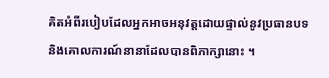គិតអំពីរបៀបដែលអ្នកអាចអនុវត្តដោយផ្ទាល់នូវប្រធានបទ និងគោលការណ៍នានាដែលបានពិភាក្សានោះ ។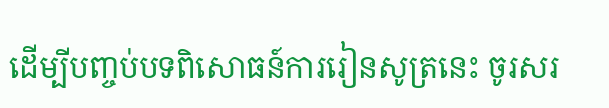ដើម្បីបញ្ចប់បទពិសោធន៍ការរៀនសូត្រនេះ ចូរសរ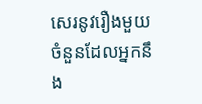សេរនូវរឿងមួយចំនួនដែលអ្នកនឹង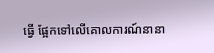ធ្វើ ផ្អែកទៅលើគោលការណ៍នានា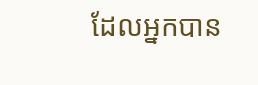ដែលអ្នកបាន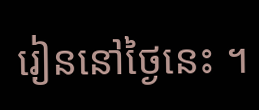រៀននៅថ្ងៃនេះ ។